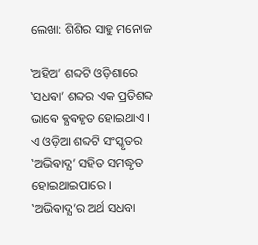ଲେଖା: ଶିଶିର ସାହୁ ମନୋଜ

‛ଅହିଅ’ ଶବ୍ଦଟି ଓଡ଼ିଶାରେ ‛ସଧଵା’ ଶବ୍ଦର ଏକ ପ୍ରତିଶବ୍ଦ ଭାଵେ ଵ୍ଯଵହୃତ ହୋଇଥାଏ । ଏ ଓଡ଼ିଆ ଶବ୍ଦଟି ସଂସ୍କୃତର ‛ଅଭିଵାଦ୍ଯ’ ସହିତ ସମଦ୍ଧୃତ ହୋଇଥାଇପାରେ । ‛ଅଭିଵାଦ୍ଯ’ର ଅର୍ଥ ସଧବା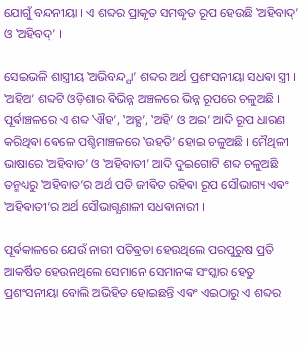ଯୋଗୁଁ ବନ୍ଦନୀୟା । ଏ ଶବ୍ଦର ପ୍ରାକୃତ ସମଦ୍ଧୃତ ରୂପ ହେଉଛି ‛ଅହିବାଦ୍’ ଓ ‛ଅହିବଦ୍’ ।

ସେଇଭଳି ଶାସ୍ତ୍ରୀୟ ‛ଅଭିବନ୍ଦ୍ଯା’ ଶବ୍ଦର ଅର୍ଥ ପ୍ରଶଂସନୀୟା ସଧଵା ସ୍ତ୍ରୀ । ‛ଅହିଅ’ ଶବ୍ଦଟି ଓଡ଼ିଶାର ଵିଭିନ୍ନ ଅଞ୍ଚଳରେ ଭିନ୍ନ ରୂପରେ ଚଳୁଅଛି । ପୂର୍ଵାଞ୍ଚଳରେ ଏ ଶବ୍ଦ ‛ଐହ’, ‛ଅହ୍ଯ’, ‛ଅହି’ ଓ ଅଇ’ ଆଦି ରୂପ ଧାରଣ କରିଥିଵା ଵେଳେ ପଶ୍ଚିମାଞ୍ଚଳରେ ‛ଉହତି’ ହୋଇ ଚଳୁଅଛି । ମୈଥିଳୀ ଭାଷାରେ ‛ଅହିବାତ’ ଓ ‛ଅହିବାତୀ’ ଆଦି ଦୁଇଗୋଟି ଶବ୍ଦ ଚଳୁଅଛି ତନ୍ମଧ୍ୟରୁ ‛ଅହିବାତ’ର ଅର୍ଥ ପତି ଜୀଵିତ ରହିଵା ରୂପ ସୌଭାଗ୍ୟ ଏଵଂ ‛ଅହିଵାତୀ’ର ଅର୍ଥ ସୌଭାଗ୍ଯଶାଳୀ ସଧଵାନାରୀ ।

ପୂର୍ଵକାଳରେ ଯେଉଁ ନାରୀ ପତିଵ୍ରତା ହେଉଥିଲେ ପରପୁରୁଷ ପ୍ରତି ଆକର୍ଷିତ ହେଉନଥିଲେ ସେମାନେ ସେମାନଙ୍କ ସଂସ୍କାର ହେତୁ ପ୍ରଶଂସନୀୟା ବୋଲି ଅଭିହିତ ହୋଇଛନ୍ତି ଏଵଂ ଏଇଠାରୁ ଏ ଶବ୍ଦର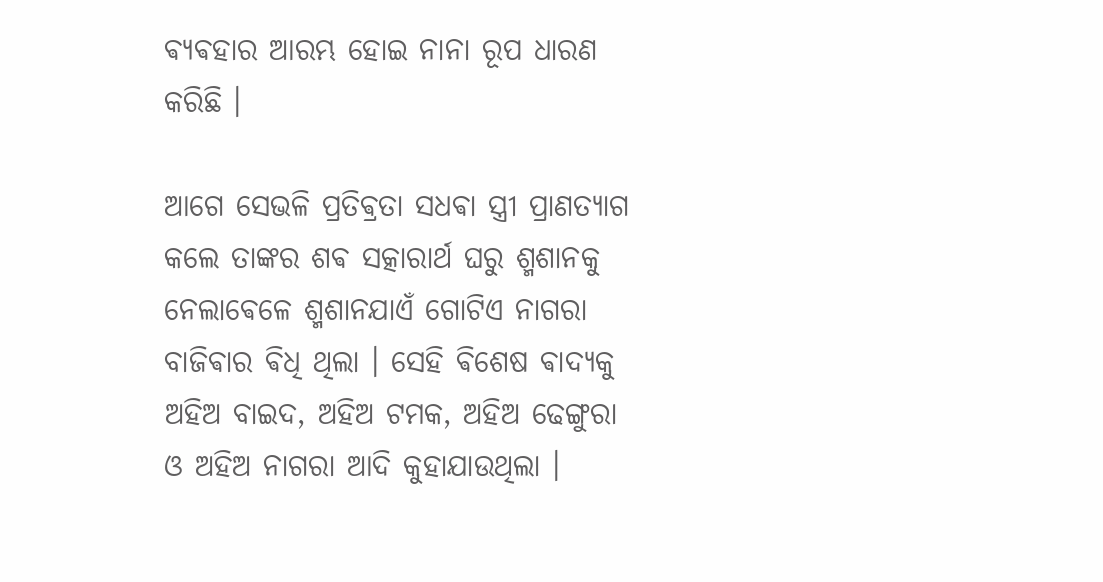ଵ୍ଯଵହାର ଆରମ୍ଭ ହୋଇ ନାନା ରୂପ ଧାରଣ କରିଛି ।

ଆଗେ ସେଭଳି ପ୍ରତିଵ୍ରତା ସଧଵା ସ୍ତ୍ରୀ ପ୍ରାଣତ୍ୟାଗ କଲେ ତାଙ୍କର ଶଵ ସତ୍କାରାର୍ଥ ଘରୁ ଶ୍ମଶାନକୁ ନେଲାଵେଳେ ଶ୍ମଶାନଯାଏଁ ଗୋଟିଏ ନାଗରା ବାଜିଵାର ଵିଧି ଥିଲା । ସେହି ଵିଶେଷ ଵାଦ୍ଯକୁ ଅହିଅ ବାଇଦ, ଅହିଅ ଟମକ, ଅହିଅ ଢେଙ୍ଗୁରା ଓ ଅହିଅ ନାଗରା ଆଦି କୁହାଯାଉଥିଲା ।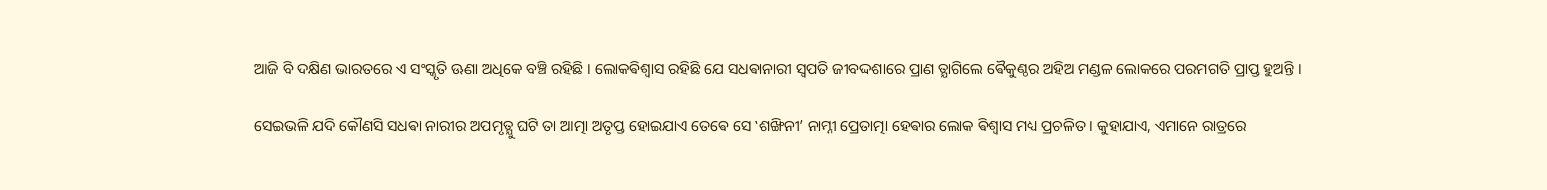ଆଜି ବି ଦକ୍ଷିଣ ଭାରତରେ ଏ ସଂସ୍କୃତି ଊଣା ଅଧିକେ ବଞ୍ଚି ରହିଛି । ଲୋକଵିଶ୍ଵାସ ରହିଛି ଯେ ସଧଵାନାରୀ ସ୍ଵପତି ଜୀବଦ୍ଦଶାରେ ପ୍ରାଣ ତ୍ଯାଗିଲେ ଵୈକୁଣ୍ଠର ଅହିଅ ମଣ୍ଡଳ ଲୋକରେ ପରମଗତି ପ୍ରାପ୍ତ ହୁଅନ୍ତି ।

ସେଇଭଳି ଯଦି କୌଣସି ସଧଵା ନାରୀର ଅପମୃତ୍ଯୁ ଘଟି ତା ଆତ୍ମା ଅତୃପ୍ତ ହୋଇଯାଏ ତେଵେ ସେ ‛ଶଙ୍ଖିନୀ’ ନାମ୍ନୀ ପ୍ରେତାତ୍ମା ହେଵାର ଲୋକ ଵିଶ୍ଵାସ ମଧ୍ୟ ପ୍ରଚଳିତ । କୁହାଯାଏ, ଏମାନେ ରାତ୍ରରେ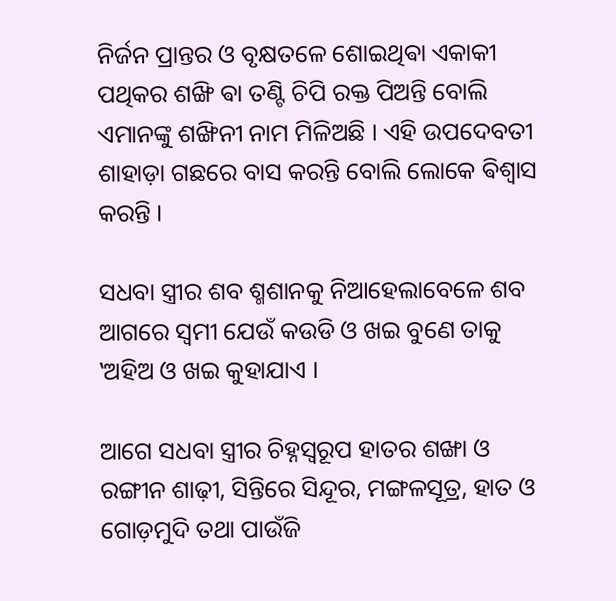ନିର୍ଜନ ପ୍ରାନ୍ତର ଓ ବୃକ୍ଷତଳେ ଶୋଇଥିଵା ଏକାକୀ ପଥିକର ଶଙ୍ଖି ଵା ତଣ୍ଟି ଚିପି ରକ୍ତ ପିଅନ୍ତି ବୋଲି ଏମାନଙ୍କୁ ଶଙ୍ଖିନୀ ନାମ ମିଳିଅଛି । ଏହି ଉପଦେବତୀ ଶାହାଡ଼ା ଗଛରେ ବାସ କରନ୍ତି ବୋଲି ଲୋକେ ଵିଶ୍ଵାସ କରନ୍ତି ।

ସଧବା ସ୍ତ୍ରୀର ଶବ ଶ୍ମଶାନକୁ ନିଆହେଲାବେଳେ ଶବ ଆଗରେ ସ୍ବମୀ ଯେଉଁ କଉଡି ଓ ଖଇ ବୁଣେ ତାକୁ ‛ଅହିଅ ଓ ଖଇ କୁହାଯାଏ ।

ଆଗେ ସଧବା ସ୍ତ୍ରୀର ଚିହ୍ନସ୍ବରୂପ ହାତର ଶଙ୍ଖା ଓ ରଙ୍ଗୀନ ଶାଢ଼ୀ, ସିନ୍ତିରେ ସିନ୍ଦୂର, ମଙ୍ଗଳସୂତ୍ର, ହାତ ଓ ଗୋଡ଼ମୁଦି ତଥା ପାଉଁଜି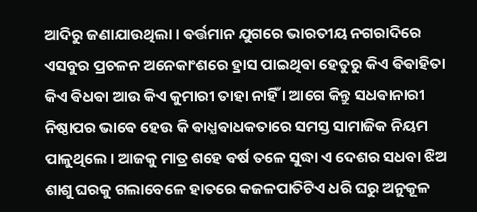ଆଦିରୁ ଜଣାଯାଉଥିଲା । ଵର୍ତ୍ତମାନ ଯୁଗରେ ଭାରତୀୟ ନଗରାଦିରେ ଏସବୁର ପ୍ରଚଳନ ଅନେକାଂଶରେ ହ୍ରାସ ପାଇଥିଵା ହେତୁରୁ କିଏ ଵିଵାହିତା କିଏ ଵିଧଵା ଆଉ କିଏ କୁମାରୀ ତାହା ନାହିଁ । ଆଗେ କିନ୍ତୁ ସଧଵାନାରୀ ନିଷ୍ଠାପର ଭାଵେ ହେଉ କି ଵାଧ୍ଯଵାଧକତାରେ ସମସ୍ତ ସାମାଜିକ ନିୟମ ପାଳୁଥିଲେ । ଆଜକୁ ମାତ୍ର ଶହେ ଵର୍ଷ ତଳେ ସୁଦ୍ଧା ଏ ଦେଶର ସଧବା ଝିଅ ଶାଶୁ ଘରକୁ ଗଲାବେଳେ ହାତରେ କଜଳପାତିଟିଏ ଧରି ଘରୁ ଅନୁକୂଳ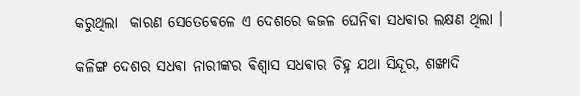କରୁଥିଲା  କାରଣ ସେତେଵେଳେ ଏ ଦେଶରେ କଜଳ ଘେନିଵା ସଧଵାର ଲକ୍ଷଣ ଥିଲା ।

କଳିଙ୍ଗ ଦେଶର ସଧଵା ନାରୀଙ୍କର ଵିଶ୍ଵାସ ସଧଵାର ଚିହ୍ନ ଯଥା ସିନ୍ଦୂର, ଶଙ୍ଖାଦି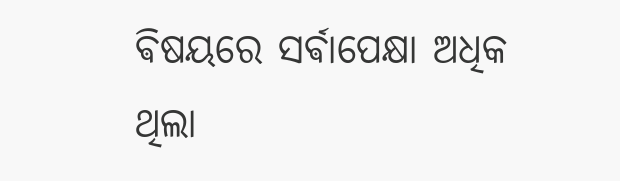ଵିଷୟରେ ସର୍ଵାପେକ୍ଷା ଅଧିକ ଥିଲା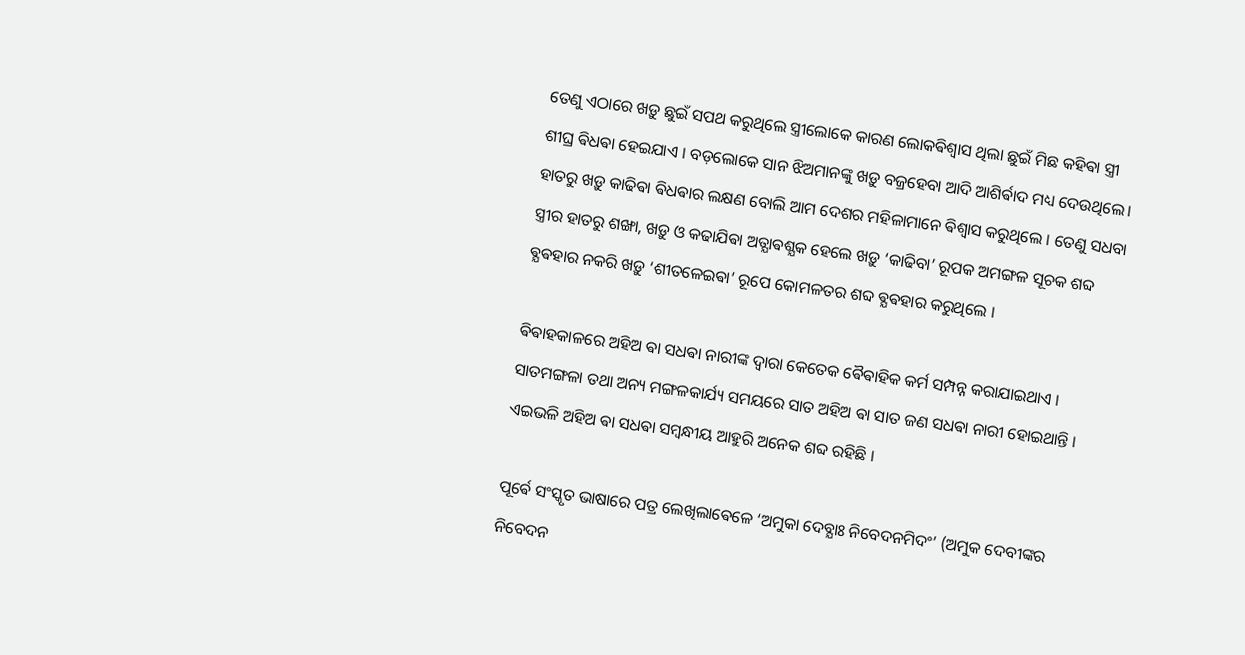ତେଣୁ ଏଠାରେ ଖଡ଼ୁ ଛୁଇଁ ସପଥ କରୁଥିଲେ ସ୍ତ୍ରୀଲୋକେ କାରଣ ଲୋକଵିଶ୍ଵାସ ଥିଲା ଛୁଇଁ ମିଛ କହିଵା ସ୍ତ୍ରୀ ଶୀଘ୍ର ଵିଧଵା ହେଇଯାଏ । ବଡ଼ଲୋକେ ସାନ ଝିଅମାନଙ୍କୁ ଖଡ଼ୁ ବଜ୍ରହେବା ଆଦି ଆଶିର୍ଵାଦ ମଧ୍ୟ ଦେଉଥିଲେ। ହାତରୁ ଖଡ଼ୁ କାଢିଵା ଵିଧଵାର ଲକ୍ଷଣ ବୋଲି ଆମ ଦେଶର ମହିଳାମାନେ ଵିଶ୍ଵାସ କରୁଥିଲେ । ତେଣୁ ସଧବା ସ୍ତ୍ରୀର ହାତରୁ ଶଙ୍ଖା, ଖଡ଼ୁ ଓ କଢାଯିଵା ଅତ୍ଯାଵଶ୍ଯକ ହେଲେ ଖଡ଼ୁ ‘କାଢିବା’ ରୂପକ ଅମଙ୍ଗଳ ସୂଚକ ଶବ୍ଦ ଵ୍ଯଵହାର ନକରି ଖଡ଼ୁ ‘ଶୀତଳେଇଵା’ ରୂପେ କୋମଳତର ଶବ୍ଦ ଵ୍ଯଵହାର କରୁଥିଲେ ।

ଵିଵାହକାଳରେ ଅହିଅ ଵା ସଧଵା ନାରୀଙ୍କ ଦ୍ଵାରା କେତେକ ଵୈଵାହିକ କର୍ମ ସମ୍ପନ୍ନ କରାଯାଇଥାଏ । ସାତମଙ୍ଗଳା ତଥା ଅନ୍ୟ ମଙ୍ଗଳକାର୍ଯ୍ୟ ସମୟରେ ସାତ ଅହିଅ ଵା ସାତ ଜଣ ସଧଵା ନାରୀ ହୋଇଥାନ୍ତି । ଏଇଭଳି ଅହିଅ ଵା ସଧଵା ସମ୍ବନ୍ଧୀୟ ଆହୁରି ଅନେକ ଶବ୍ଦ ରହିଛି ।

ପୂର୍ଵେ ସଂସ୍କୃତ ଭାଷାରେ ପତ୍ର ଲେଖିଲାଵେଳେ ‘ଅମୁକା ଦେବ୍ଯାଃ ନିବେଦନମିଦଂ’ (ଅମୁକ ଦେବୀଙ୍କର ନିବେଦନ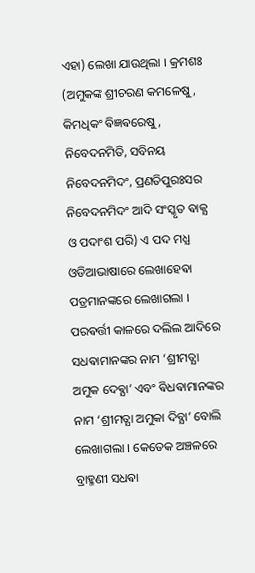ଏହା) ଲେଖା ଯାଉଥିଲା । କ୍ରମଶଃ (ଅମୁକଙ୍କ ଶ୍ରୀଚରଣ କମଳେଷୁ, କିମଧିକଂ ଵିଜ୍ଞଵରେଷୁ, ନିବେଦନମିତି, ସବିନୟ ନିବେଦନମିଦଂ, ପ୍ରଣତିପୁରଃସର ନିବେଦନମିଦଂ ଆଦି ସଂସ୍କୃତ ଵାକ୍ଯ ଓ ପଦାଂଶ ପରି) ଏ ପଦ ମଧ୍ଯ ଓଡିଆଭାଷାରେ ଲେଖାହେଵା ପତ୍ରମାନଙ୍କରେ ଲେଖାଗଲା ।  ପରଵର୍ତ୍ତୀ କାଳରେ ଦଲିଲ ଆଦିରେ  ସଧଵାମାନଙ୍କର ନାମ ‘ଶ୍ରୀମତ୍ଯା ଅମୁକ ଦେଵ୍ଯା’ ଏବଂ ଵିଧଵାମାନଙ୍କର ନାମ ‘ଶ୍ରୀମତ୍ଯା ଅମୁକା ଦିବ୍ଯା’ ବୋଲି ଲେଖାଗଲା । କେତେକ ଅଞ୍ଚଳରେ ବ୍ରାହ୍ମଣୀ ସଧଵା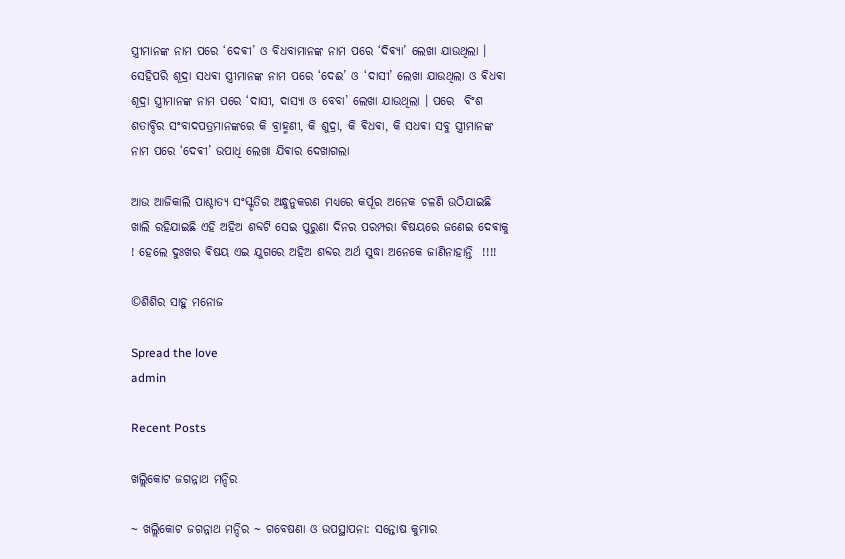ସ୍ତ୍ରୀମାନଙ୍କ ନାମ ପରେ ‘ଦେଵୀ’ ଓ ବିଧବାମାନଙ୍କ ନାମ ପରେ ‘ଦିଵ୍ଯା’ ଲେଖା ଯାଉଥିଲା ।  ସେହିପରି ଶୂଦ୍ରା ସଧଵା ସ୍ତ୍ରୀମାନଙ୍କ ନାମ ପରେ ‘ଦେଈ’ ଓ ‘ଦାସୀ’ ଲେଖା ଯାଉଥିଲା ଓ ଵିଧଵା ଶୂଦ୍ରା ସ୍ତ୍ରୀମାନଙ୍କ ନାମ ପରେ ‘ଦାସୀ, ଦାସ୍ଯା ଓ ବେବା’ ଲେଖା ଯାଉଥିଲା । ପରେ  ବିଂଶ ଶତାବ୍ଦିର ସଂବାଦପତ୍ରମାନଙ୍କରେ କି ବ୍ରାହ୍ମଣୀ, କି ଶୁଦ୍ରା, କି ଵିଧଵା, କି ସଧଵା ସବୁ ସ୍ତ୍ରୀମାନଙ୍କ ନାମ ପରେ ‘ଦେଵୀ’ ଉପାଧି ଲେଖା ଯିଵାର ଦେଖାଗଲା

ଆଉ ଆଜିକାଲି ପାଶ୍ଚାତ୍ୟ ସଂସ୍କୃତିର ଅନ୍ଧୁନୁକରଣ ମଧ୍ୟରେ କର୍ପୂର ଅନେକ ଚଳଣି ଉଠିଯାଇଛି ଖାଲି ରହିଯାଇଛି ଏହି ଅହିଅ ଶବ୍ଦଟି ସେଇ ପୁରୁଣା ଦିନର ପରମ୍ପରା ଵିଷୟରେ ଜଣେଇ ଦେଵାକୁ ! ହେଲେ ଦୁଃଖର ଵିଷୟ ଏଇ ଯୁଗରେ ଅହିଅ ଶବ୍ଦର ଅର୍ଥ ସୁଦ୍ଧା ଅନେକେ ଜାଣିନାହାନ୍ତି  !!!!

©ଶିଶିର ସାହୁ ମନୋଜ

Spread the love
admin

Recent Posts

ଖଲ୍ଲିକୋଟ ଜଗନ୍ନାଥ ମନ୍ଦିର

~ ଖଲ୍ଲିକୋଟ ଜଗନ୍ନାଥ ମନ୍ଦିର ~ ଗବେଷଣା ଓ ଉପସ୍ଥାପନା: ସନ୍ତୋଷ କୁମାର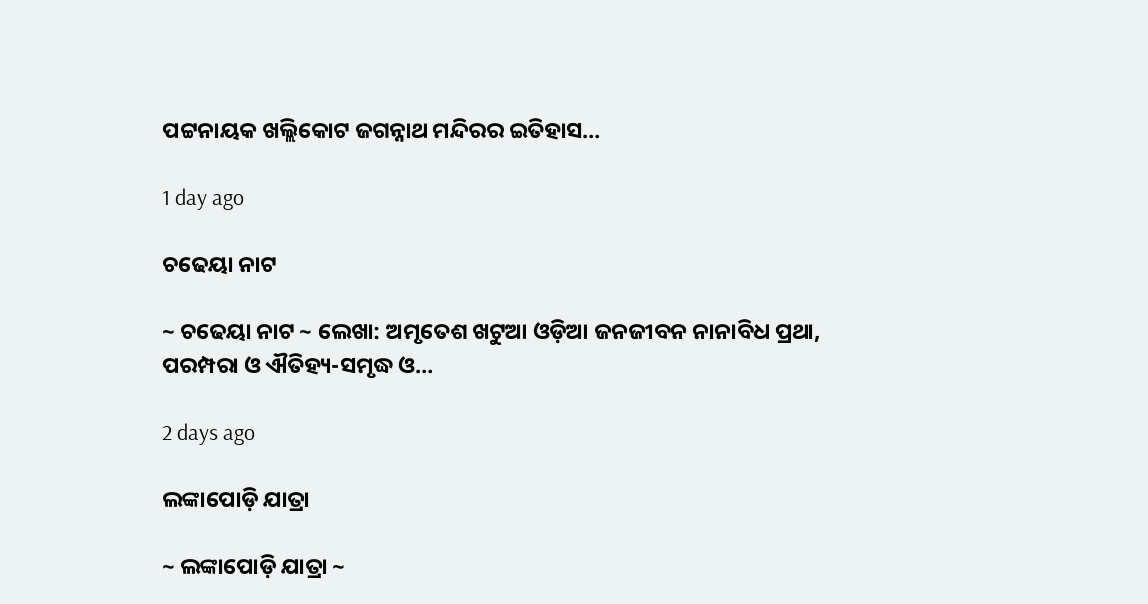ପଟ୍ଟନାୟକ ଖଲ୍ଲିକୋଟ ଜଗନ୍ନାଥ ମନ୍ଦିରର ଇତିହାସ…

1 day ago

ଚଢେୟା ନାଟ

~ ଚଢେୟା ନାଟ ~ ଲେଖା: ଅମୃତେଶ ଖଟୁଆ ଓଡ଼ିଆ ଜନଜୀବନ ନାନାବିଧ ପ୍ରଥା, ପରମ୍ପରା ଓ ଐତିହ୍ୟ-ସମୃଦ୍ଧ ଓ…

2 days ago

ଲଙ୍କାପୋଡ଼ି ଯାତ୍ରା

~ ଲଙ୍କାପୋଡ଼ି ଯାତ୍ରା ~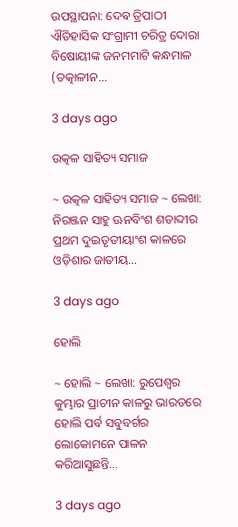ଉପସ୍ଥାପନା: ଦେଵ ତ୍ରିପାଠୀ ଐତିହାସିକ ସଂଗ୍ରାମୀ ଚରିତ୍ର ଦୋରା ବିଷୋୟୀଙ୍କ ଜନମମାଟି କନ୍ଧମାଳ (ତତ୍କାଳୀନ…

3 days ago

ଉତ୍କଳ ସାହିତ୍ୟ ସମାଜ

~ ଉତ୍କଳ ସାହିତ୍ୟ ସମାଜ ~ ଲେଖା: ନିରଞ୍ଜନ ସାହୁ ଊନବିଂଶ ଶତାବ୍ଦୀର ପ୍ରଥମ ଦୁଇତୃତୀୟାଂଶ କାଳରେ ଓଡ଼ିଶାର ଜାତୀୟ…

3 days ago

ହୋଲି

~ ହୋଲି ~ ଲେଖା: ରୁପେଶ୍ୱର କୁମ୍ଭାର ପ୍ରାଚୀନ କାଳରୁ ଭାରତରେ ହୋଲି ପର୍ବ ସବୁବର୍ଗର ଲୋକୋମନେ ପାଳନ କରିଆସୁଛନ୍ତି…

3 days ago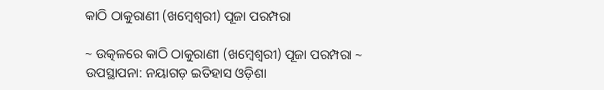କାଠି ଠାକୁରାଣୀ (ଖମ୍ବେଶ୍ଵରୀ) ପୂଜା ପରମ୍ପରା

~ ଉତ୍କଳରେ କାଠି ଠାକୁରାଣୀ (ଖମ୍ବେଶ୍ଵରୀ) ପୂଜା ପରମ୍ପରା ~ ଉପସ୍ଥାପନା: ନୟାଗଡ଼ ଇତିହାସ ଓଡ଼ିଶା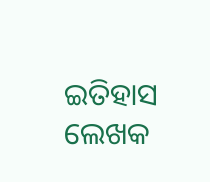ଇତିହାସ ଲେଖକ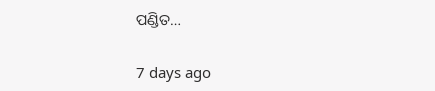ପଣ୍ଡିତ…

7 days ago